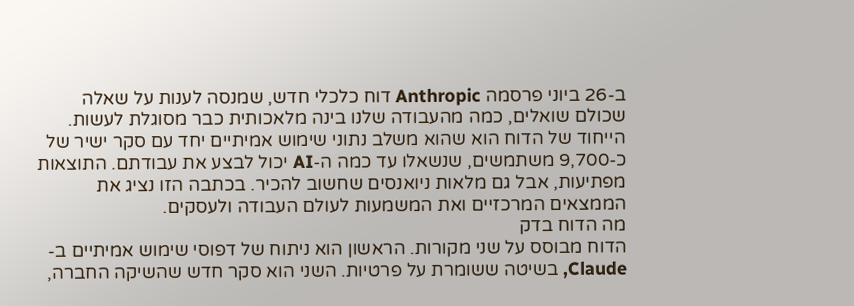ב-26 ביוני פרסמה Anthropic דוח כלכלי חדש, שמנסה לענות על שאלה שכולם שואלים, כמה מהעבודה שלנו בינה מלאכותית כבר מסוגלת לעשות. הייחוד של הדוח הוא שהוא משלב נתוני שימוש אמיתיים יחד עם סקר ישיר של כ-9,700 משתמשים, שנשאלו עד כמה ה-AI יכול לבצע את עבודתם. התוצאות מפתיעות, אבל גם מלאות ניואנסים שחשוב להכיר. בכתבה הזו נציג את הממצאים המרכזיים ואת המשמעות לעולם העבודה ולעסקים.
מה הדוח בדק
הדוח מבוסס על שני מקורות. הראשון הוא ניתוח של דפוסי שימוש אמיתיים ב-Claude, בשיטה ששומרת על פרטיות. השני הוא סקר חדש שהשיקה החברה,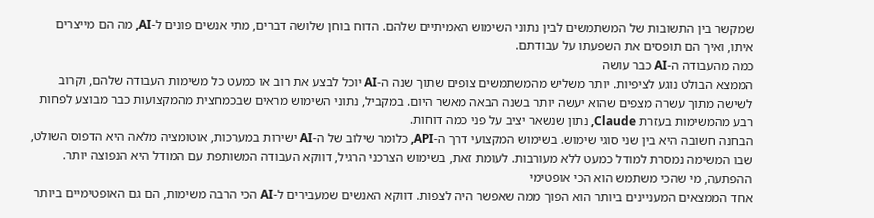שמקשר בין התשובות של המשתמשים לבין נתוני השימוש האמיתיים שלהם. הדוח בוחן שלושה דברים, מתי אנשים פונים ל-AI, מה הם מייצרים איתו, ואיך הם תופסים את השפעתו על עבודתם.
כמה מהעבודה ה-AI כבר עושה
הממצא הבולט נוגע לציפיות. יותר משליש מהמשתמשים צופים שתוך שנה ה-AI יוכל לבצע את רוב או כמעט כל משימות העבודה שלהם, וקרוב לשישה מתוך עשרה מצפים שהוא יעשה יותר בשנה הבאה מאשר היום. במקביל, נתוני השימוש מראים שבכמחצית מהמקצועות כבר מבוצע לפחות רבע מהמשימות בעזרת Claude, נתון שנשאר יציב על פני כמה דוחות.
הבחנה חשובה היא בין שני סוגי שימוש. בשימוש המקצועי דרך ה-API, כלומר שילוב של ה-AI ישירות במערכות, אוטומציה מלאה היא הדפוס השולט, שבו המשימה נמסרת למודל כמעט ללא מעורבות. לעומת זאת, בשימוש הצרכני הרגיל, דווקא העבודה המשותפת עם המודל היא הנפוצה יותר.
ההפתעה, מי שהכי משתמש הוא הכי אופטימי
אחד הממצאים המעניינים ביותר הוא הפוך ממה שאפשר היה לצפות. דווקא האנשים שמעבירים ל-AI הכי הרבה משימות, הם גם האופטימיים ביותר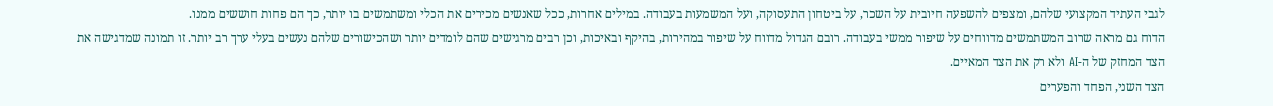לגבי העתיד המקצועי שלהם, ומצפים להשפעה חיובית על השכר, על ביטחון התעסוקה, ועל המשמעות בעבודה. במילים אחרות, ככל שאנשים מכירים את הכלי ומשתמשים בו יותר, כך הם פחות חוששים ממנו.
הדוח גם מראה שרוב המשתמשים מדווחים על שיפור ממשי בעבודה. רובם הגדול מדווח על שיפור במהירות, בהיקף ובאיכות, וכן רבים מרגישים שהם לומדים יותר ושהכישורים שלהם נעשים בעלי ערך רב יותר. זו תמונה שמדגישה את הצד המחזק של ה-AI ולא רק את הצד המאיים.
הצד השני, הפחד והפערים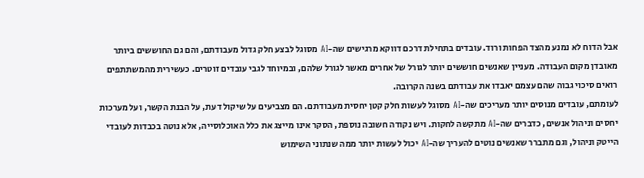אבל הדוח לא נמנע מהצד הפחות ורוד. עובדים בתחילת דרכם דווקא מרגישים שה-AI מסוגל לבצע חלק גדול מעבודתם, והם גם החוששים ביותר מאובדן מקום העבודה. מעניין שאנשים חוששים יותר לגורל של אחרים מאשר לגורל שלהם, ובמיוחד לגבי עובדים זוטרים. כעשירית מהמשתתפים רואים סיכוי גבוה שהם עצמם יאבדו את עבודתם בשנה הקרובה.
לעומתם, עובדים מנוסים יותר מעריכים שה-AI מסוגל לעשות חלק קטן יחסית מעבודתם. הם מצביעים על שיקול דעת, על הבנת הקשר, ועל מערכות יחסים וניהול אנשים, כדברים שה-AI מתקשה לחקות. ויש נקודה חשובה נוספת, הסקר אינו מייצג את כלל האוכלוסייה, אלא נוטה בכבדות לעובדי הייטק וניהול, וגם מתברר שאנשים נוטים להעריך שה-AI יכול לעשות יותר ממה שנתוני השימוש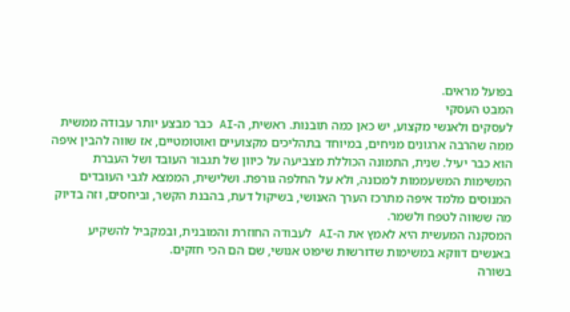בפועל מראים.
המבט העסקי
לעסקים ולאנשי מקצוע, יש כאן כמה תובנות. ראשית, ה-AI כבר מבצע יותר עבודה ממשית ממה שהרבה ארגונים מניחים, במיוחד בתהליכים מקצועיים ואוטומטיים, אז שווה להבין איפה הוא כבר יעיל. שנית, התמונה הכוללת מצביעה על כיוון של תגבור העובד ושל העברת המשימות המשעממות למכונה, ולא על החלפה גורפת. ושלישית, הממצא לגבי העובדים המנוסים מלמד איפה מתרכז הערך האנושי, בשיקול דעת, בהבנת הקשר, וביחסים, וזה בדיוק מה ששווה לטפח ולשמר.
המסקנה המעשית היא לאמץ את ה-AI לעבודה החוזרת והמובנית, ובמקביל להשקיע באנשים דווקא במשימות שדורשות שיפוט אנושי, שם הם הכי חזקים.
בשורה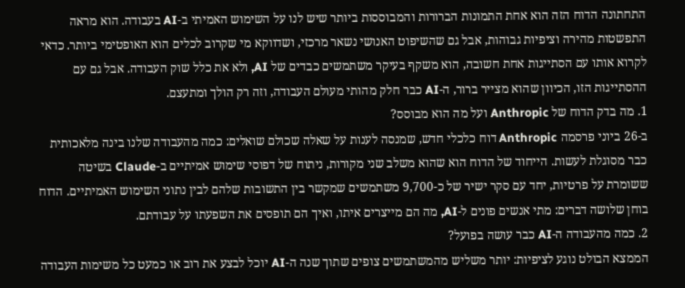התחתונה הדוח הזה הוא אחת התמונות הברורות והמבוססות ביותר שיש לנו על השימוש האמיתי ב-AI בעבודה. הוא מראה התפשטות מהירה וציפיות גבוהות, אבל גם שהשיפוט האנושי נשאר מרכזי, ושדווקא מי שקרוב לכלים הוא האופטימי ביותר. כדאי לקרוא אותו עם הסתייגות אחת חשובה, הוא משקף בעיקר משתמשים כבדים של AI, ולא את כלל שוק העבודה. אבל גם עם ההסתייגות הזו, הכיוון שהוא מצייר ברור, ה-AI כבר חלק מהותי מעולם העבודה, וזה רק הולך ומתעצם.
1. מה בדק הדוח של Anthropic ועל מה הוא מבוסס?
ב-26 ביוני פרסמה Anthropic דוח כלכלי חדש, שמנסה לענות על שאלה שכולם שואלים: כמה מהעבודה שלנו בינה מלאכותית כבר מסוגלת לעשות. הייחוד של הדוח הוא שהוא משלב שני מקורות, ניתוח של דפוסי שימוש אמיתיים ב-Claude בשיטה ששומרת על פרטיות, יחד עם סקר ישיר של כ-9,700 משתמשים שמקשר בין התשובות שלהם לבין נתוני השימוש האמיתיים. הדוח בוחן שלושה דברים: מתי אנשים פונים ל-AI, מה הם מייצרים איתו, ואיך הם תופסים את השפעתו על עבודתם.
2. כמה מהעבודה ה-AI כבר עושה בפועל?
הממצא הבולט נוגע לציפיות: יותר משליש מהמשתמשים צופים שתוך שנה ה-AI יוכל לבצע את רוב או כמעט כל משימות העבודה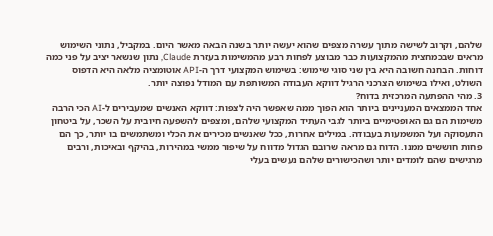שלהם, וקרוב לשישה מתוך עשרה מצפים שהוא יעשה יותר בשנה הבאה מאשר היום. במקביל, נתוני השימוש מראים שבכמחצית מהמקצועות כבר מבוצע לפחות רבע מהמשימות בעזרת Claude, נתון שנשאר יציב על פני כמה דוחות. הבחנה חשובה היא בין שני סוגי שימוש: בשימוש המקצועי דרך ה-API אוטומציה מלאה היא הדפוס השולט, ואילו בשימוש הצרכני הרגיל דווקא העבודה המשותפת עם המודל נפוצה יותר.
3. מהי ההפתעה המרכזית בדוח?
אחד הממצאים המעניינים ביותר הוא הפוך ממה שאפשר היה לצפות: דווקא האנשים שמעבירים ל-AI הכי הרבה משימות הם גם האופטימיים ביותר לגבי העתיד המקצועי שלהם, ומצפים להשפעה חיובית על השכר, על ביטחון התעסוקה ועל המשמעות בעבודה. במילים אחרות, ככל שאנשים מכירים את הכלי ומשתמשים בו יותר, כך הם פחות חוששים ממנו. הדוח גם מראה שרובם הגדול מדווח על שיפור ממשי במהירות, בהיקף ובאיכות, ורבים מרגישים שהם לומדים יותר ושהכישורים שלהם נעשים בעלי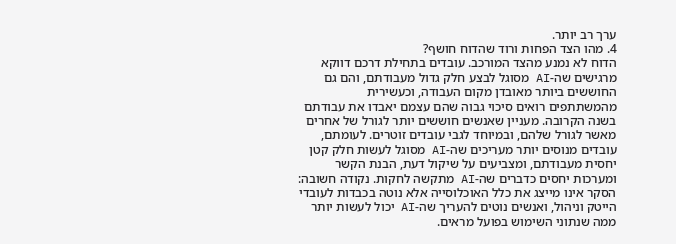ערך רב יותר.
4. מהו הצד הפחות ורוד שהדוח חושף?
הדוח לא נמנע מהצד המורכב. עובדים בתחילת דרכם דווקא מרגישים שה-AI מסוגל לבצע חלק גדול מעבודתם, והם גם החוששים ביותר מאובדן מקום העבודה, וכעשירית מהמשתתפים רואים סיכוי גבוה שהם עצמם יאבדו את עבודתם בשנה הקרובה. מעניין שאנשים חוששים יותר לגורל של אחרים מאשר לגורל שלהם, ובמיוחד לגבי עובדים זוטרים. לעומתם, עובדים מנוסים יותר מעריכים שה-AI מסוגל לעשות חלק קטן יחסית מעבודתם, ומצביעים על שיקול דעת, הבנת הקשר ומערכות יחסים כדברים שה-AI מתקשה לחקות. נקודה חשובה: הסקר אינו מייצג את כלל האוכלוסייה אלא נוטה בכבדות לעובדי הייטק וניהול, ואנשים נוטים להעריך שה-AI יכול לעשות יותר ממה שנתוני השימוש בפועל מראים.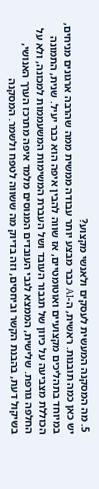5. מה המסקנה המעשית לעסקים ולאנשי מקצוע?
יש כאן כמה תובנות. ראשית, ה-AI כבר מבצע יותר עבודה ממשית ממה שהרבה ארגונים מניחים, במיוחד בתהליכים מקצועיים ואוטומטיים, אז שווה להבין איפה הוא כבר יעיל. שנית, התמונה הכוללת מצביעה על כיוון של תגבור העובד ושל העברת המשימות המשעממות למכונה, ולא על החלפה גורפת. שלישית, הממצא לגבי העובדים המנוסים מלמד איפה מתרכז הערך האנושי, בשיקול דעת, בהבנת הקשר וביחסים, וזה בדיוק מה ששווה לטפח ולשמר. המסקנה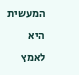המעשית היא לאמץ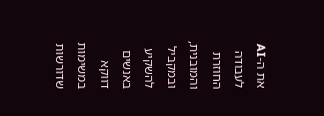את ה-AI לעבודה החוזרת והמובנית, ובמקביל להשקיע באנשים דווקא במשימות שדורשות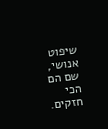שיפוט אנושי, שם הם הכי חזקים.